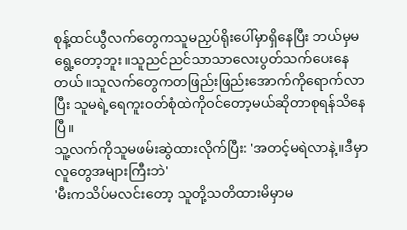စုန့်ထင်ယွီလက်တွေကသူမညှပ်ရိုးပေါ်မှာရှိနေပြီး ဘယ်မှမရွေ့တော့ဘူး။သူညင်ညင်သာသာလေးပွတ်သက်ပေးနေတယ်။သူလက်တွေကတဖြည်းဖြည်းအောက်ကိုရောက်လာပြီး သူမရဲ့ရေကူးဝတ်စုံထဲကိုဝင်တော့မယ်ဆိုတာစုရန်သိနေပြီ။
သူ့လက်ကိုသူမဖမ်းဆွဲထားလိုက်ပြီး: 'အတင့်မရဲလာနဲ့။ဒီမှာလူတွေအများကြီးဘဲ'
'မီးကသိပ်မလင်းတော့ သူတို့သတိထားမိမှာမ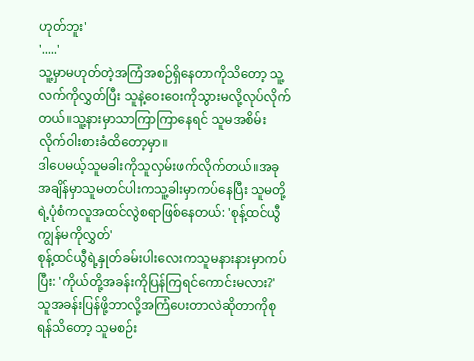ဟုတ်ဘူး'
'.....'
သူ့မှာမဟုတ်တဲ့အကြံအစဉ်ရှိနေတာကိုသိတော့ သူ့လက်ကိုလွှတ်ပြီး သူနဲ့ဝေးဝေးကိုသွားမလို့လုပ်လိုက်တယ်။သူ့နားမှာသာကြာကြာနေရင် သူမအစိမ်းလိုက်ဝါးစားခံထိတော့မှာ။
ဒါပေမယ့်သူမခါးကိုသူလှမ်းဖက်လိုက်တယ်။အခုအချိန်မှာသူမတင်ပါးကသူ့ခါးမှာကပ်နေပြီး သူမတို့ရဲ့ပုံစံကလူအထင်လွဲစရာဖြစ်နေတယ်: 'စုန့်ထင်ယွီ ကျွန်မကိုလွှတ်'
စုန့်ထင်ယွီရဲ့နှုတ်ခမ်းပါးလေးကသူမနားနားမှာကပ်ပြီး: 'ကိုယ်တို့အခန်းကိုပြန်ကြရင်ကောင်းမလား?'
သူအခန်းပြန်ဖို့ဘာလို့အကြံပေးတာလဲဆိုတာကိုစုရန်သိတော့ သူမစဉ်း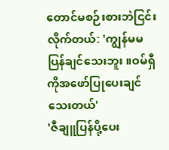တောင်မစဉ်းစားဘဲငြင်းလိုက်တယ်: 'ကျွန်မမပြန်ချင်သေးဘူး။ဝမ်ရှီကိုအဖော်ပြုပေးချင်သေးတယ်'
'ဇီချူပြန်ပို့ပေး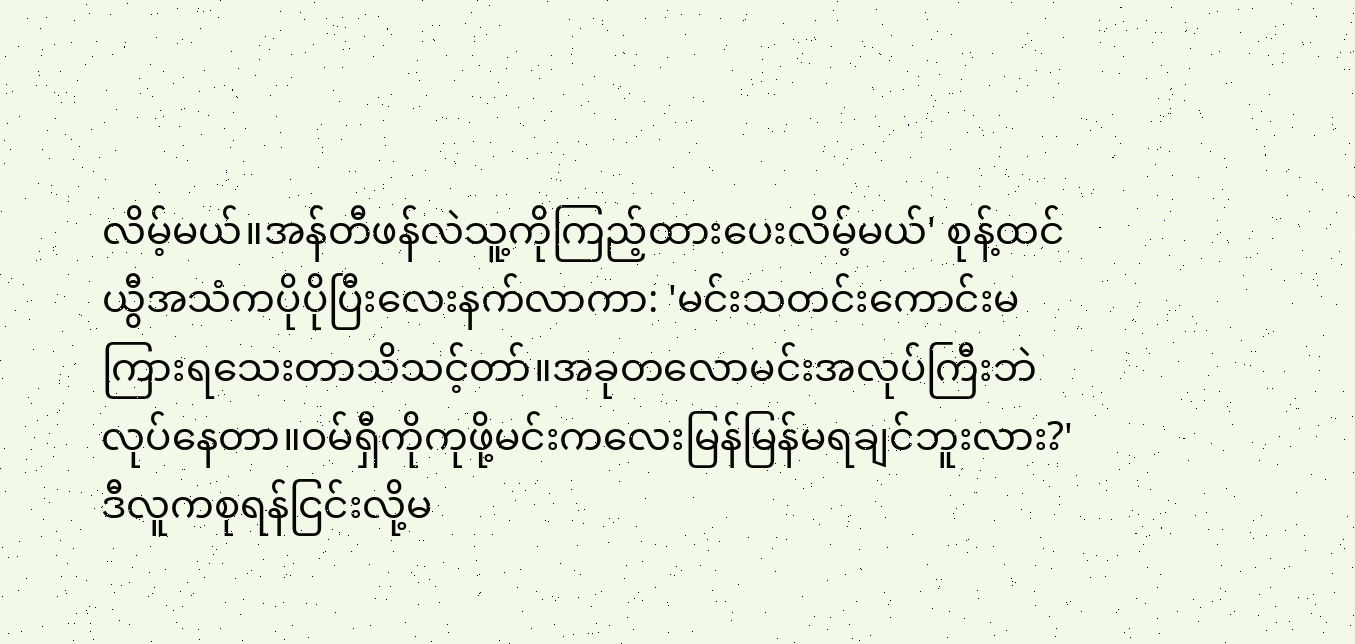လိမ့်မယ်။အန်တီဖန်လဲသူ့ကိုကြည့်ထားပေးလိမ့်မယ်' စုန့်ထင်ယွီအသံကပိုပိုပြီးလေးနက်လာကာ: 'မင်းသတင်းကောင်းမကြားရသေးတာသိသင့်တာ်။အခုတလောမင်းအလုပ်ကြီးဘဲလုပ်နေတာ။ဝမ်ရှီကိုကုဖို့မင်းကလေးမြန်မြန်မရချင်ဘူးလား?'
ဒီလူကစုရန်ငြင်းလို့မ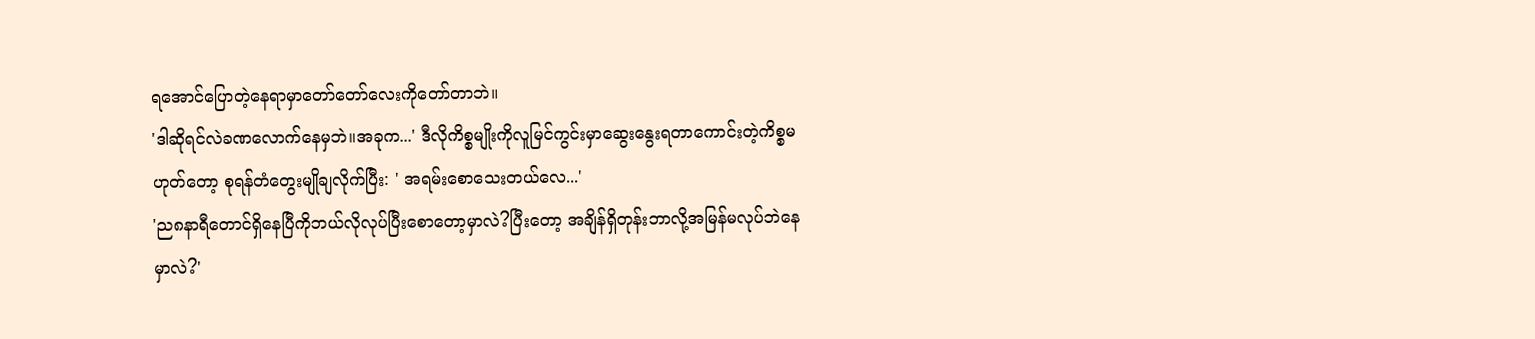ရအောင်ပြောတဲ့နေရာမှာတော်တော်လေးကိုတော်တာဘဲ။
'ဒါဆိုရင်လဲခဏလောက်နေမှဘဲ။အခုက...' ဒီလိုကိစ္စမျိုးကိုလူမြင်ကွင်းမှာဆွေးနွေးရတာကောင်းတဲ့ကိစ္စမဟုတ်တော့ စုရန်တံတွေးမျိုချလိုက်ပြီး: ' အရမ်းစောသေးတယ်လေ...'
'ည၈နာရီတောင်ရှိနေပြီကိုဘယ်လိုလုပ်ပြီးစောတော့မှာလဲ?ပြီးတော့ အချိန်ရှိတုန်းဘာလို့အမြန်မလုပ်ဘဲနေမှာလဲ?'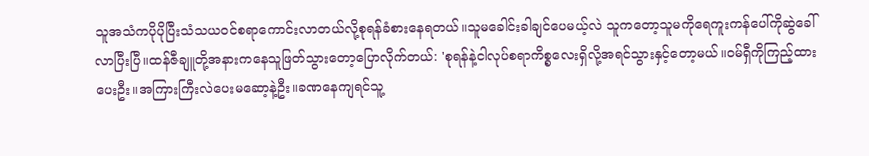သူအသံကပိုပိုပြီးသံသယဝင်စရာကောင်းလာတယ်လို့စုရန်ခံစားနေရတယ်။သူမခေါင်းခါချင်ပေမယ့်လဲ သူကတော့သူမကိုရေကူးကန်ပေါ်ကိုဆွဲခေါ်လာပြီးပြီ။ထန်ဇီချူတို့အနားကနေသူဖြတ်သွားတော့ပြောလိုက်တယ်: 'စုရန်နဲ့ငါလုပ်စရာကိစ္စလေးရှိလို့အရင်သွားနှင့်တော့မယ်။ဝမ်ရှီကိုကြည့်ထားပေးဦး။အကြားကြီးလဲပေးမဆော့နဲ့ဦး။ခဏနေကျရင်သူ့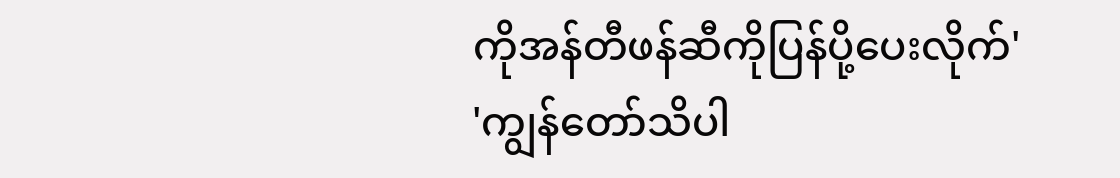ကိုအန်တီဖန်ဆီကိုပြန်ပို့ပေးလိုက်'
'ကျွန်တော်သိပါ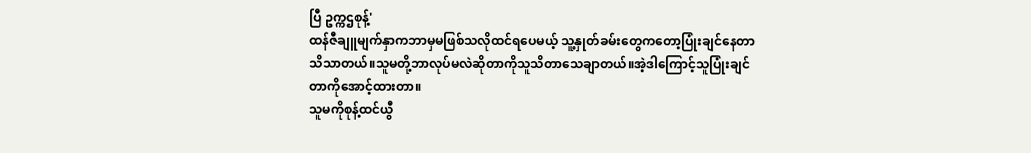ပြီ ဥက္ကဌစုန့်'
ထန်ဇီချူမျက်နှာကဘာမှမဖြစ်သလိုထင်ရပေမယ့် သူ့နှုတ်ခမ်းတွေကတော့ပြုံးချင်နေတာသိသာတယ်။သူမတို့ဘာလုပ်မလဲဆိုတာကိုသူသိတာသေချာတယ်။အဲ့ဒါကြောင့်သူပြုံးချင်တာကိုအောင့်ထားတာ။
သူမကိုစုန့်ထင်ယွီ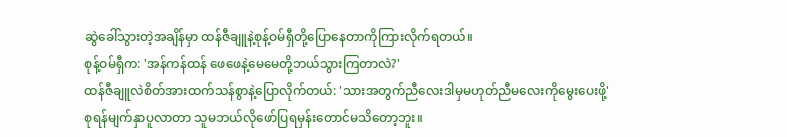ဆွဲခေါ်သွားတဲ့အချိန်မှာ ထန်ဇီချူနဲ့စုန့်ဝမ်ရှီတို့ပြောနေတာကိုကြားလိုက်ရတယ်။
စုန့်ဝမ်ရှီက: 'အန်ကန်ထန် ဖေဖေနဲ့မေမေတို့ဘယ်သွားကြတာလဲ?'
ထန်ဇီချူလဲစိတ်အားထက်သန်စွာနဲ့ပြောလိုက်တယ်: 'သားအတွက်ညီလေးဒါမှမဟုတ်ညီမလေးကိုမွေးပေးဖို့'
စုရန်မျက်နှာပူလာတာ သူမဘယ်လိုဖော်ပြရမှန်းတောင်မသိတော့ဘူး။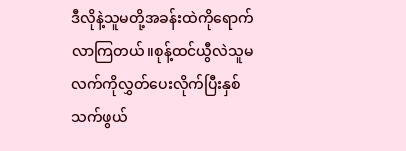ဒီလိုနဲ့သူမတို့အခန်းထဲကိုရောက်လာကြတယ်။စုန့်ထင်ယွီလဲသူမလက်ကိုလွှတ်ပေးလိုက်ပြီးနှစ်သက်ဖွယ်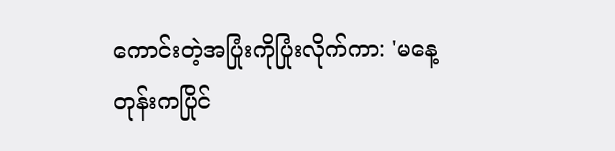ကောင်းတဲ့အပြုံးကိုပြုံးလိုက်ကာ: 'မနေ့တုန်းကပြိုင်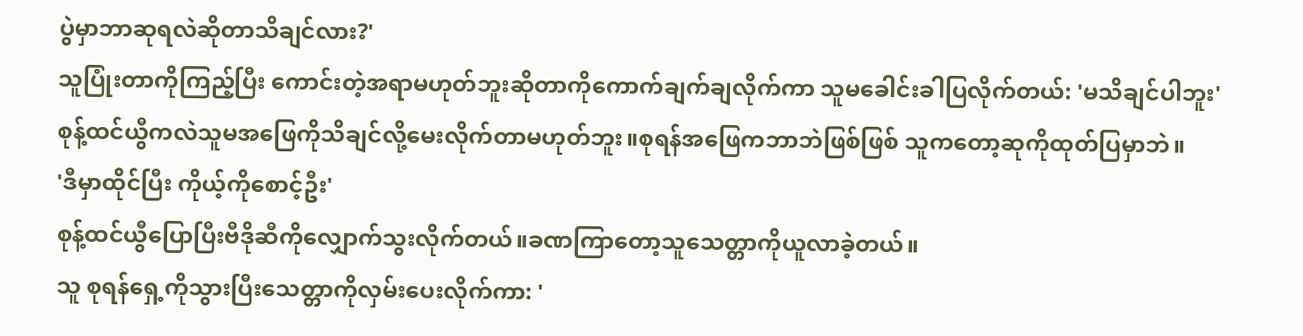ပွဲမှာဘာဆုရလဲဆိုတာသိချင်လား?'
သူပြုံးတာကိုကြည့်ပြီး ကောင်းတဲ့အရာမဟုတ်ဘူးဆိုတာကိုကောက်ချက်ချလိုက်ကာ သူမခေါင်းခါပြလိုက်တယ်: 'မသိချင်ပါဘူး'
စုန့်ထင်ယွီကလဲသူမအဖြေကိုသိချင်လို့မေးလိုက်တာမဟုတ်ဘူး။စုရန်အဖြေကဘာဘဲဖြစ်ဖြစ် သူကတော့ဆုကိုထုတ်ပြမှာဘဲ။
'ဒီမှာထိုင်ပြီး ကိုယ့်ကိုစောင့်ဦး'
စုန့်ထင်ယွီပြောပြီးဗီဒိုဆီကိုလျှောက်သွးလိုက်တယ်။ခဏကြာတော့သူသေတ္တာကိုယူလာခဲ့တယ်။
သူ စုရန်ရှေ့ကိုသွားပြီးသေတ္တာကိုလှမ်းပေးလိုက်ကာ: '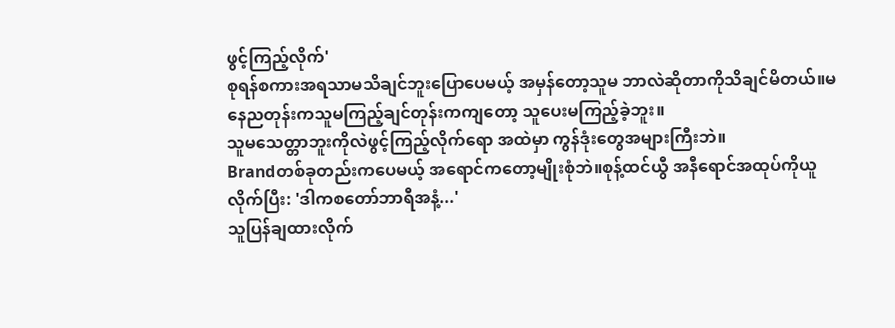ဖွင့်ကြည့်လိုက်'
စုရန်စကားအရသာမသိချင်ဘူးပြောပေမယ့် အမှန်တော့သူမ ဘာလဲဆိုတာကိုသိချင်မိတယ်။မနေညတုန်းကသူမကြည့်ချင်တုန်းကကျတော့ သူပေးမကြည့်ခဲ့ဘူး။
သူမသေတ္တာဘူးကိုလဲဖွင့်ကြည့်လိုက်ရော အထဲမှာ ကွန်ဒုံးတွေအများကြီးဘဲ။
Brandတစ်ခုတည်းကပေမယ့် အရောင်ကတော့မျိုးစုံဘဲ။စုန့်ထင်ယွီ အနီရောင်အထုပ်ကိုယူလိုက်ပြီး: 'ဒါကစတော်ဘာရီအနံ့...'
သူပြန်ချထားလိုက်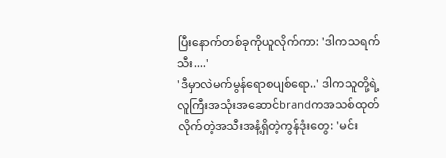ပြီးနောက်တစ်ခုကိုယူလိုက်ကာ: 'ဒါကသရက်သီး....'
'ဒီမှာလဲမက်မွန်ရောစပျစ်ရော..' ဒါကသူတို့ရဲ့လူကြီးအသုံးအဆောင်brandကအသစ်ထုတ်လိုက်တဲ့အသီးအနံ့ရှိတဲ့ကွန်ဒုံးတွေ: 'မင်း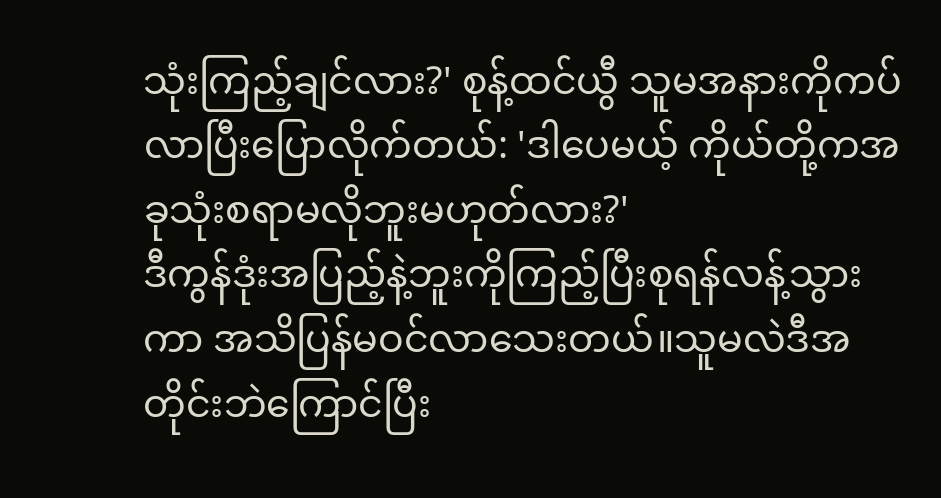သုံးကြည့်ချင်လား?' စုန့်ထင်ယွီ သူမအနားကိုကပ်လာပြီးပြောလိုက်တယ်: 'ဒါပေမယ့် ကိုယ်တို့ကအခုသုံးစရာမလိုဘူးမဟုတ်လား?'
ဒီကွန်ဒုံးအပြည့်နဲ့ဘူးကိုကြည့်ပြီးစုရန်လန့်သွားကာ အသိပြန်မဝင်လာသေးတယ်။သူမလဲဒီအတိုင်းဘဲကြောင်ပြီး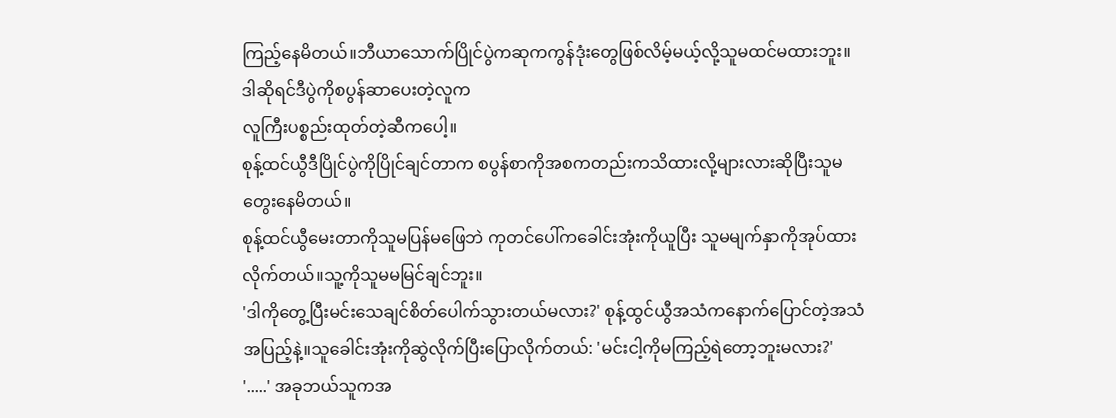ကြည့်နေမိတယ်။ဘီယာသောက်ပြိုင်ပွဲကဆုကကွန်ဒုံးတွေဖြစ်လိမ့်မယ့်လို့သူမထင်မထားဘူး။
ဒါဆိုရင်ဒီပွဲကိုစပွန်ဆာပေးတဲ့လူက
လူကြီးပစ္စည်းထုတ်တဲ့ဆီကပေါ့။
စုန့်ထင်ယွီဒီပြိုင်ပွဲကိုပြိုင်ချင်တာက စပွန်စာကိုအစကတည်းကသိထားလို့များလားဆိုပြီးသူမတွေးနေမိတယ်။
စုန့်ထင်ယွီမေးတာကိုသူမပြန်မဖြေဘဲ ကုတင်ပေါ်ကခေါင်းအုံးကိုယူပြီး သူမမျက်နှာကိုအုပ်ထားလိုက်တယ်။သူ့ကိုသူမမမြင်ချင်ဘူး။
'ဒါကိုတွေ့ပြီးမင်းသေချင်စိတ်ပေါက်သွားတယ်မလား?' စုန့်ထွင်ယွီအသံကနောက်ပြောင်တဲ့အသံအပြည့်နဲ့။သူခေါင်းအုံးကိုဆွဲလိုက်ပြီးပြောလိုက်တယ်: 'မင်းငါ့ကိုမကြည့်ရဲတော့ဘူးမလား?'
'.....' အခုဘယ်သူကအ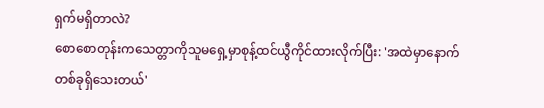ရှက်မရှိတာလဲ?
စောစောတုန်းကသေတ္တာကိုသူမရှေ့မှာစုန့်ထင်ယွီကိုင်ထားလိုက်ပြီး: 'အထဲမှာနောက်တစ်ခုရှိသေးတယ်'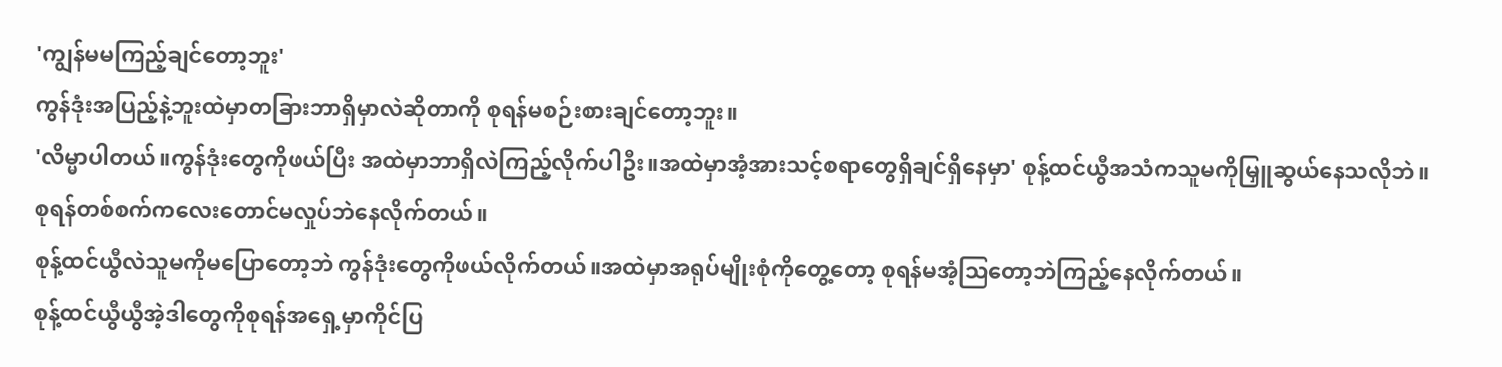'ကျွန်မမကြည့်ချင်တော့ဘူး'
ကွန်ဒုံးအပြည့်နဲ့ဘူးထဲမှာတခြားဘာရှိမှာလဲဆိုတာကို စုရန်မစဉ်းစားချင်တော့ဘူး။
'လိမ္မာပါတယ်။ကွန်ဒုံးတွေကိုဖယ်ပြီး အထဲမှာဘာရှိလဲကြည့်လိုက်ပါဦး။အထဲမှာအံ့အားသင့်စရာတွေရှိချင်ရှိနေမှာ' စုန့်ထင်ယွီအသံကသူမကိုမြှူဆွယ်နေသလိုဘဲ။
စုရန်တစ်စက်ကလေးတောင်မလှုပ်ဘဲနေလိုက်တယ်။
စုန့်ထင်ယွီလဲသူမကိုမပြောတော့ဘဲ ကွန်ဒုံးတွေကိုဖယ်လိုက်တယ်။အထဲမှာအရုပ်မျိုးစုံကိုတွေ့တော့ စုရန်မအံ့ဩတော့ဘဲကြည့်နေလိုက်တယ်။
စုန့်ထင်ယွီယွီအဲ့ဒါတွေကိုစုရန်အရှေ့မှာကိုင်ပြ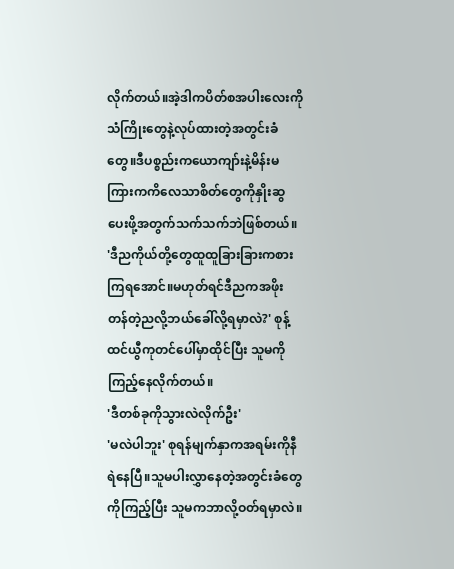လိုက်တယ်။အဲ့ဒါကပိတ်စအပါးလေးကိုသံကြိုးတွေနဲ့လုပ်ထားတဲ့အတွင်းခံတွေ။ဒီပစ္စည်းကယောကျာ်းနဲ့မိန်းမကြားကကိလေသာစိတ်တွေကိုနှိုးဆွပေးဖို့အတွက်သက်သက်ဘဲဖြစ်တယ်။
'ဒီညကိုယ်တို့တွေထူထူခြားခြားကစားကြရအောင်။မဟုတ်ရင်ဒီညကအဖိုးတန်တဲ့ညလို့ဘယ်ခေါ်လို့ရမှာလဲ?' စုန့်ထင်ယွီကုတင်ပေါ်မှာထိုင်ပြီး သူမကိုကြည့်နေလိုက်တယ်။
'ဒီတစ်ခုကိုသွားလဲလိုက်ဦး'
'မလဲပါဘူး' စုရန်မျက်နှာကအရမ်းကိုနီရဲနေပြီ။သူမပါးလွှာနေတဲ့အတွင်းခံတွေကိုကြည့်ပြီး သူမကဘာလို့ဝတ်ရမှာလဲ။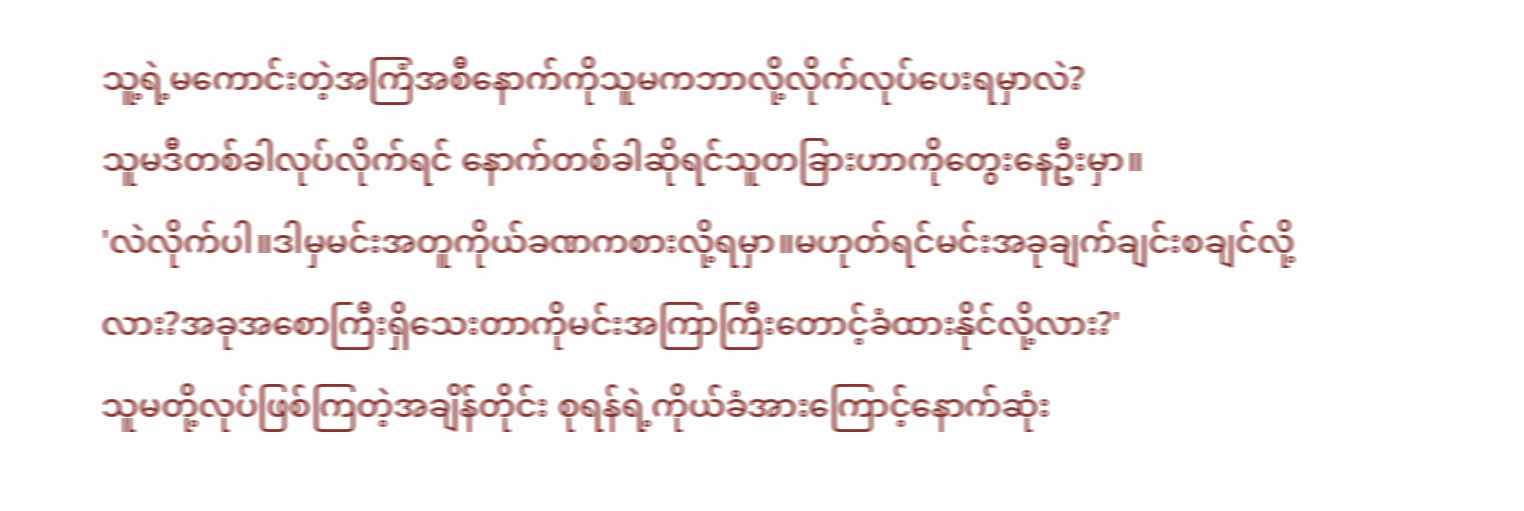သူ့ရဲ့မကောင်းတဲ့အကြံအစီနောက်ကိုသူမကဘာလို့လိုက်လုပ်ပေးရမှာလဲ?
သူမဒီတစ်ခါလုပ်လိုက်ရင် နောက်တစ်ခါဆိုရင်သူတခြားဟာကိုတွေးနေဦးမှာ။
'လဲလိုက်ပါ။ဒါမှမင်းအတူကိုယ်ခဏကစားလို့ရမှာ။မဟုတ်ရင်မင်းအခုချက်ချင်းစချင်လို့လား?အခုအစောကြီးရှိသေးတာကိုမင်းအကြာကြီးတောင့်ခံထားနိုင်လို့လား?'
သူမတို့လုပ်ဖြစ်ကြတဲ့အချိန်တိုင်း စုရန်ရဲ့ကိုယ်ခံအားကြောင့်နောက်ဆုံး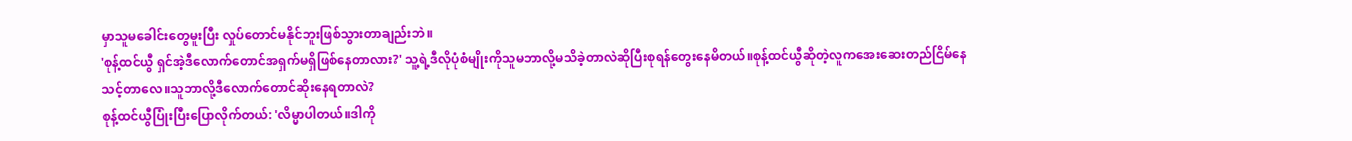မှာသူမခေါင်းတွေမူးပြီး လှုပ်တောင်မနိုင်ဘူးဖြစ်သွားတာချည်းဘဲ။
'စုန့်ထင်ယွီ ရှင်အဲ့ဒီလောက်တောင်အရှက်မရှိဖြစ်နေတာလား?' သူ့ရဲ့ဒီလိုပုံစံမျိုးကိုသူမဘာလို့မသိခဲ့တာလဲဆိုပြီးစုရန်တွေးနေမိတယ်။စုန့်ထင်ယွီဆိုတဲ့လူကအေးဆေးတည်ငြိမ်နေသင့်တာလေ။သူဘာလို့ဒီလောက်တောင်ဆိုးနေရတာလဲ?
စုန့်ထင်ယွီပြုံးပြီးပြောလိုက်တယ်: 'လိမ္မာပါတယ်။ဒါကို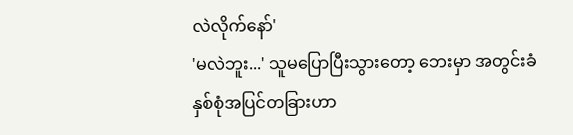လဲလိုက်နော်'
'မလဲဘူး...' သူမပြောပြီးသွားတော့ ဘေးမှာ အတွင်းခံနှစ်စုံအပြင်တခြားဟာ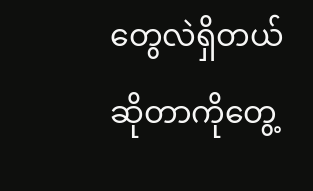တွေလဲရှိတယ်ဆိုတာကိုတွေ့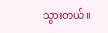သွားတယ်။